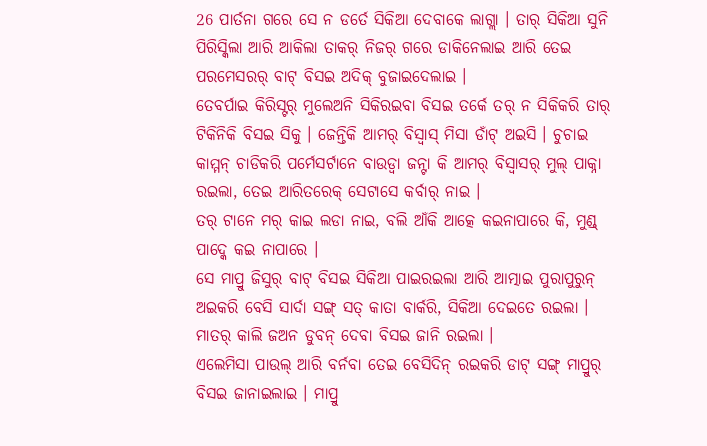26 ପାର୍ତନା ଗରେ ସେ ନ ଡର୍ତେ ସିକିଆ ଦେବାକେ ଲାଗ୍ଲା । ତାର୍ ସିକିଆ ସୁନି ପିରିସ୍କିଲା ଆରି ଆକିଲା ତାକର୍ ନିଜର୍ ଗରେ ଡାକିନେଲାଇ ଆରି ତେଇ ପରମେସରର୍ ବାଟ୍ ବିସଇ ଅଦିକ୍ ବୁଜାଇଦେଲାଇ ।
ତେବର୍ପାଇ କିରିସ୍ଟର୍ ମୁଲେଅନି ସିକିରଇବା ବିସଇ ତର୍କେ ତର୍ ନ ସିକିକରି ତାର୍ ଟିକିନିକି ବିସଇ ସିକୁ । ଜେନ୍ତିକି ଆମର୍ ବିସ୍ବାସ୍ ମିସା ଡାଁଟ୍ ଅଇସି । ଚୁଚାଇ କାମ୍ମନ୍ ଚାଡିକରି ପର୍ମେସର୍ଟାନେ ବାଉଡ୍ବା ଜନ୍ଟା କି ଆମର୍ ବିସ୍ବାସର୍ ମୁଲ୍ ପାକ୍ନା ରଇଲା, ତେଇ ଆରିତରେକ୍ ସେଟାସେ କର୍ବାର୍ ନାଇ ।
ତର୍ ଟାନେ ମର୍ କାଇ ଲଡା ନାଇ, ବଲି ଆଁକି ଆତ୍କେ କଇନାପାରେ କି, ମୁଣ୍ଡ୍ ପାଦ୍କେ କଇ ନାପାରେ ।
ସେ ମାପ୍ରୁ ଜିସୁର୍ ବାଟ୍ ବିସଇ ସିକିଆ ପାଇରଇଲା ଆରି ଆତ୍ମାଇ ପୁରାପୁରୁନ୍ ଅଇକରି ବେସି ସାର୍ଦା ସଙ୍ଗ୍ ସତ୍ କାତା ବାର୍କରି, ସିକିଆ ଦେଇତେ ରଇଲା । ମାତର୍ କାଲି ଜଅନ ଡୁବନ୍ ଦେବା ବିସଇ ଜାନି ରଇଲା ।
ଏଲେମିସା ପାଉଲ୍ ଆରି ବର୍ନବା ତେଇ ବେସିଦିନ୍ ରଇକରି ଡାଟ୍ ସଙ୍ଗ୍ ମାପ୍ରୁର୍ ବିସଇ ଜାନାଇଲାଇ । ମାପ୍ରୁ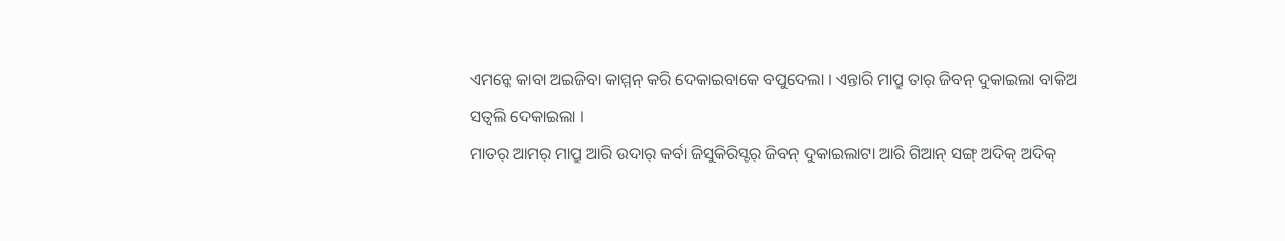ଏମନ୍କେ କାବା ଅଇଜିବା କାମ୍ମନ୍ କରି ଦେକାଇବାକେ ବପୁଦେଲା । ଏନ୍ତାରି ମାପ୍ରୁ ତାର୍ ଜିବନ୍ ଦୁକାଇଲା ବାକିଅ ସତ୍ବଲି ଦେକାଇଲା ।
ମାତର୍ ଆମର୍ ମାପ୍ରୁ ଆରି ଉଦାର୍ କର୍ବା ଜିସୁକିରିସ୍ଟର୍ ଜିବନ୍ ଦୁକାଇଲାଟା ଆରି ଗିଆନ୍ ସଙ୍ଗ୍ ଅଦିକ୍ ଅଦିକ୍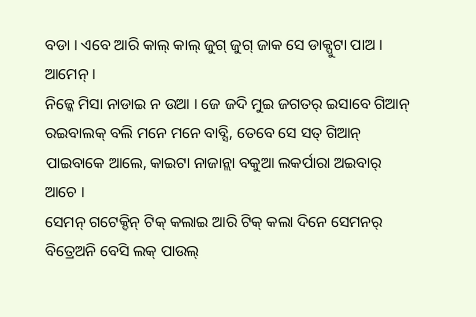ବଡା । ଏବେ ଆରି କାଲ୍ କାଲ୍ ଜୁଗ୍ ଜୁଗ୍ ଜାକ ସେ ଡାକ୍ପୁଟା ପାଅ । ଆମେନ୍ ।
ନିଜ୍କେ ମିସା ନାଡାଇ ନ ଉଆ । ଜେ ଜଦି ମୁଇ ଜଗତର୍ ଇସାବେ ଗିଆନ୍ ରଇବାଲକ୍ ବଲି ମନେ ମନେ ବାବ୍ସି, ତେବେ ସେ ସତ୍ ଗିଆନ୍ ପାଇବାକେ ଆଲେ, କାଇଟା ନାଜାନ୍ଲା ବକୁଆ ଲକର୍ପାରା ଅଇବାର୍ ଆଚେ ।
ସେମନ୍ ଗଟେକ୍ଦିନ୍ ଟିକ୍ କଲାଇ ଆରି ଟିକ୍ କଲା ଦିନେ ସେମନର୍ ବିତ୍ରେଅନି ବେସି ଲକ୍ ପାଉଲ୍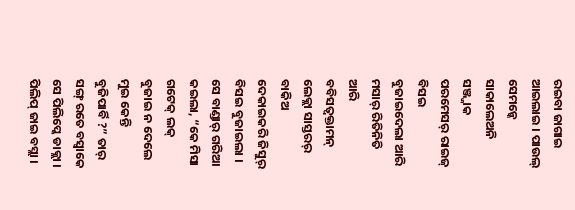ରଇବା ଜାଗାଇ ଆଇଲାଇ । ପାଉଲ୍ ସେମନ୍କେ ସାକାଲେଅନି ସଞ୍ଜ୍ଜାକ ପରମେସର୍ ରାଇଜ୍ ବିସଇ ବୁଜାଇଦେଲା ଆରି ମସାର୍ ରିତିନିତି ଆରି ବବିସତ୍ବକ୍ତାମନ୍ ଲେକ୍ଲା ସାସ୍ତରର୍ ବାକିଅ ଦେକାଇକରି ଜିସୁର୍ ବିସଇ ବୁଜାଇଲା ।
ସେ ବାଣ୍ଡାର୍ ଗରିଆ କଇଲା, “କେ ମିସା ଗଟେକ୍ ଲକ୍ ବୁଜାଇ ନ ଦେଲେ ମୁଇ କେନ୍ତି ବୁଜିପାର୍ବି ?” ତାର୍ ସଙ୍ଗ୍ ରତେ ବସ୍ବାକେ ସେ ପିଲିପ୍କେ ଡାକ୍ଲା । ପିଲିପ୍ ଜାଇ ବସ୍ଲା ।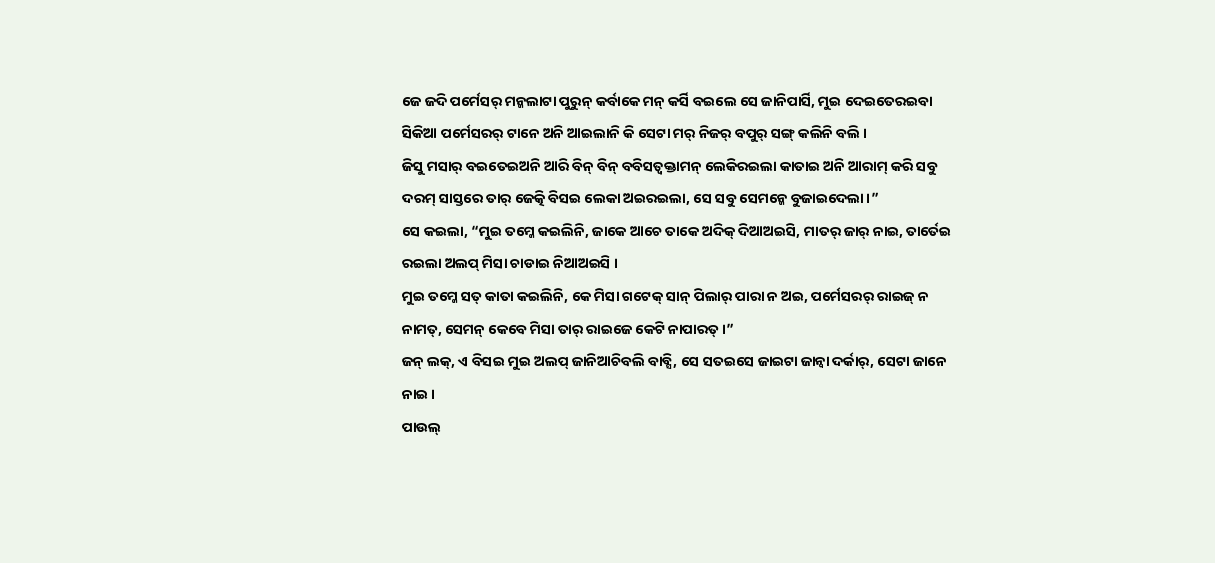ଜେ ଜଦି ପର୍ମେସର୍ ମନ୍କଲାଟା ପୁରୁନ୍ କର୍ବାକେ ମନ୍ କର୍ସି ବଇଲେ ସେ ଜାନିପାର୍ସି, ମୁଇ ଦେଇତେରଇବା ସିକିଆ ପର୍ମେସରର୍ ଟାନେ ଅନି ଆଇଲାନି କି ସେଟା ମର୍ ନିଜର୍ ବପୁର୍ ସଙ୍ଗ୍ କଲିନି ବଲି ।
ଜିସୁ ମସାର୍ ବଇତେଇଅନି ଆରି ବିନ୍ ବିନ୍ ବବିସତ୍ବକ୍ତାମନ୍ ଲେକିରଇଲା କାତାଇ ଅନି ଆରାମ୍ କରି ସବୁ ଦରମ୍ ସାସ୍ତରେ ତାର୍ ଜେତ୍କି ବିସଇ ଲେକା ଅଇରଇଲା, ସେ ସବୁ ସେମନ୍କେ ବୁଜାଇଦେଲା ।”
ସେ କଇଲା, “ମୁଇ ତମ୍କେ କଇଲିନି, ଜାକେ ଆଚେ ତାକେ ଅଦିକ୍ ଦିଆଅଇସି, ମାତର୍ ଜାର୍ ନାଇ, ତାର୍ତେଇ ରଇଲା ଅଲପ୍ ମିସା ଚାଡାଇ ନିଆଅଇସି ।
ମୁଇ ତମ୍କେ ସତ୍ କାତା କଇଲିନି, କେ ମିସା ଗଟେକ୍ ସାନ୍ ପିଲାର୍ ପାରା ନ ଅଇ, ପର୍ମେସରର୍ ରାଇଜ୍ ନ ନାମତ୍, ସେମନ୍ କେବେ ମିସା ତାର୍ ରାଇଜେ କେଟି ନାପାରତ୍ ।”
ଜନ୍ ଲକ୍, ଏ ବିସଇ ମୁଇ ଅଲପ୍ ଜାନିଆଚିବଲି ବାବ୍ସି, ସେ ସତଇସେ ଜାଇଟା ଜାନ୍ବା ଦର୍କାର୍, ସେଟା ଜାନେ ନାଇ ।
ପାଉଲ୍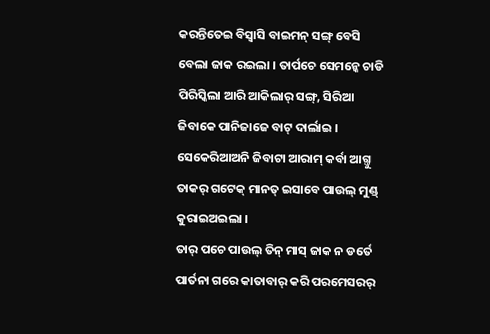କରନ୍ତିତେଇ ବିସ୍ବାସି ବାଇମନ୍ ସଙ୍ଗ୍ ବେସି ବେଲା ଜାକ ରଇଲା । ତାର୍ପଚେ ସେମନ୍କେ ଚାଡି ପିରିସ୍କିଲା ଆରି ଆକିଲାର୍ ସଙ୍ଗ୍, ସିରିଆ ଜିବାକେ ପାନିଜାଜେ ବାଟ୍ ଦାର୍ଲାଇ । ସେକେରିଆଅନି ଜିବାଟା ଆରାମ୍ କର୍ବା ଆଗ୍ତୁ ତାକର୍ ଗଟେକ୍ ମାନତ୍ ଇସାବେ ପାଉଲ୍ ମୁଣ୍ଡ୍ କୁରାଇଅଇଲା ।
ତାର୍ ପଚେ ପାଉଲ୍ ତିନ୍ ମାସ୍ ଜାକ ନ ଡର୍ତେ ପାର୍ତନା ଗରେ କାତାବାର୍ କରି ପରମେସରର୍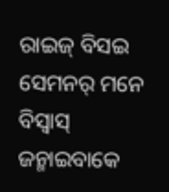ରାଇଜ୍ ବିସଇ ସେମନର୍ ମନେ ବିସ୍ବାସ୍ ଜନ୍ମାଇବାକେ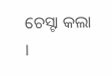ଚେସ୍ଟା କଲା ।